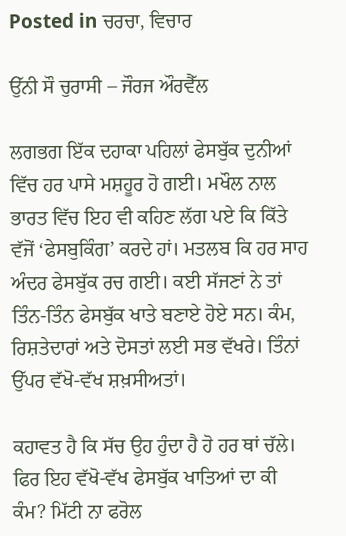Posted in ਚਰਚਾ, ਵਿਚਾਰ

ਉੱਨੀ ਸੌ ਚੁਰਾਸੀ – ਜੌਰਜ ਔਰਵੈੱਲ

ਲਗਭਗ ਇੱਕ ਦਹਾਕਾ ਪਹਿਲਾਂ ਫੇਸਬੁੱਕ ਦੁਨੀਆਂ ਵਿੱਚ ਹਰ ਪਾਸੇ ਮਸ਼ਹੂਰ ਹੋ ਗਈ। ਮਖੌਲ ਨਾਲ ਭਾਰਤ ਵਿੱਚ ਇਹ ਵੀ ਕਹਿਣ ਲੱਗ ਪਏ ਕਿ ਕਿੱਤੇ ਵੱਜੋਂ ‘ਫੇਸਬੁਕਿੰਗ’ ਕਰਦੇ ਹਾਂ। ਮਤਲਬ ਕਿ ਹਰ ਸਾਹ ਅੰਦਰ ਫੇਸਬੁੱਕ ਰਚ ਗਈ। ਕਈ ਸੱਜਣਾਂ ਨੇ ਤਾਂ ਤਿੰਨ-ਤਿੰਨ ਫੇਸਬੁੱਕ ਖਾਤੇ ਬਣਾਏ ਹੋਏ ਸਨ। ਕੰਮ, ਰਿਸ਼ਤੇਦਾਰਾਂ ਅਤੇ ਦੋਸਤਾਂ ਲਈ ਸਭ ਵੱਖਰੇ। ਤਿੰਨਾਂ ਉੱਪਰ ਵੱਖੋ-ਵੱਖ ਸ਼ਖ਼ਸੀਅਤਾਂ।

ਕਹਾਵਤ ਹੈ ਕਿ ਸੱਚ ਉਹ ਹੁੰਦਾ ਹੈ ਹੋ ਹਰ ਥਾਂ ਚੱਲੇ। ਫਿਰ ਇਹ ਵੱਖੋ-ਵੱਖ ਫੇਸਬੁੱਕ ਖਾਤਿਆਂ ਦਾ ਕੀ ਕੰਮ? ਮਿੱਟੀ ਨਾ ਫਰੋਲ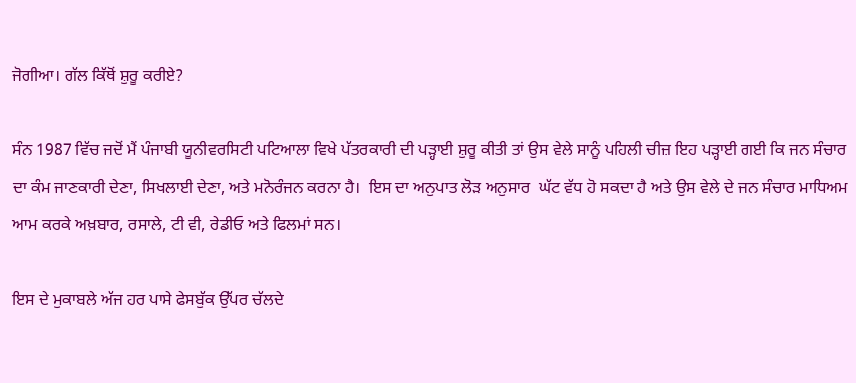ਜੋਗੀਆ। ਗੱਲ ਕਿੱਥੋਂ ਸ਼ੁਰੂ ਕਰੀਏ?

ਸੰਨ 1987 ਵਿੱਚ ਜਦੋਂ ਮੈਂ ਪੰਜਾਬੀ ਯੂਨੀਵਰਸਿਟੀ ਪਟਿਆਲਾ ਵਿਖੇ ਪੱਤਰਕਾਰੀ ਦੀ ਪੜ੍ਹਾਈ ਸ਼ੁਰੂ ਕੀਤੀ ਤਾਂ ਉਸ ਵੇਲੇ ਸਾਨੂੰ ਪਹਿਲੀ ਚੀਜ਼ ਇਹ ਪੜ੍ਹਾਈ ਗਈ ਕਿ ਜਨ ਸੰਚਾਰ ਦਾ ਕੰਮ ਜਾਣਕਾਰੀ ਦੇਣਾ, ਸਿਖਲਾਈ ਦੇਣਾ, ਅਤੇ ਮਨੋਰੰਜਨ ਕਰਨਾ ਹੈ।  ਇਸ ਦਾ ਅਨੁਪਾਤ ਲੋੜ ਅਨੁਸਾਰ  ਘੱਟ ਵੱਧ ਹੋ ਸਕਦਾ ਹੈ ਅਤੇ ਉਸ ਵੇਲੇ ਦੇ ਜਨ ਸੰਚਾਰ ਮਾਧਿਅਮ ਆਮ ਕਰਕੇ ਅਖ਼ਬਾਰ, ਰਸਾਲੇ, ਟੀ ਵੀ, ਰੇਡੀਓ ਅਤੇ ਫਿਲਮਾਂ ਸਨ।

ਇਸ ਦੇ ਮੁਕਾਬਲੇ ਅੱਜ ਹਰ ਪਾਸੇ ਫੇਸਬੁੱਕ ਉੱਪਰ ਚੱਲਦੇ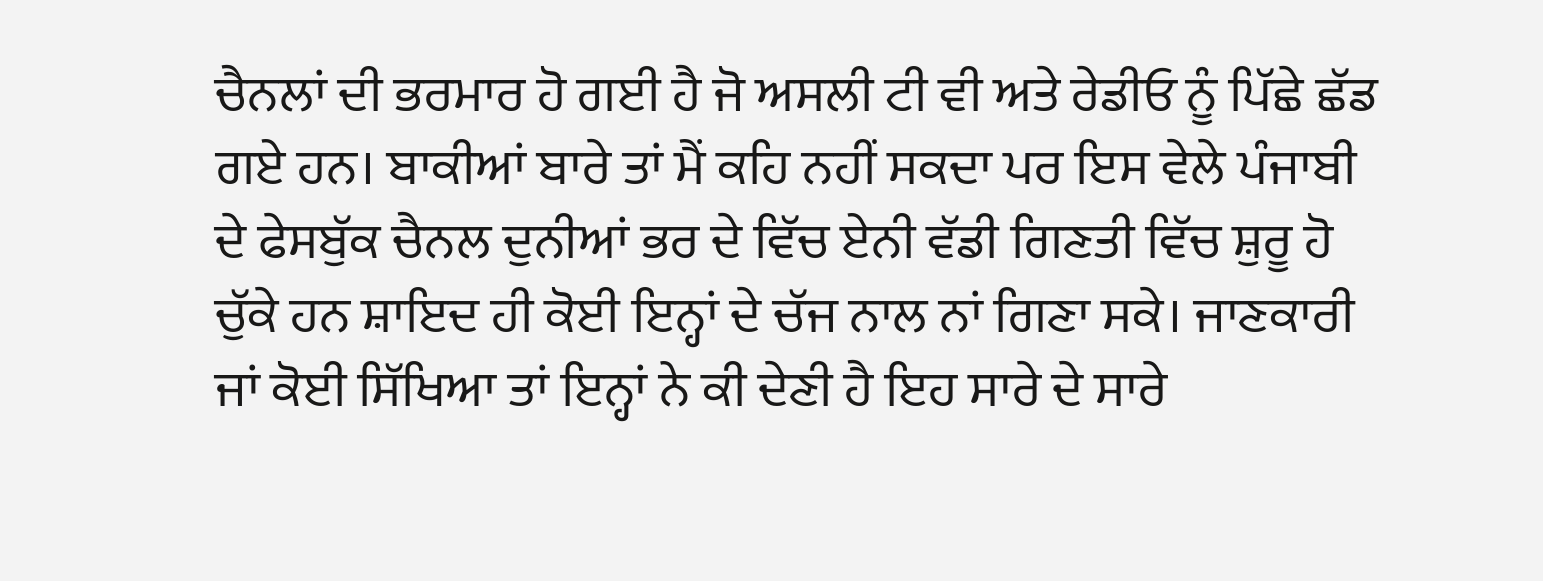ਚੈਨਲਾਂ ਦੀ ਭਰਮਾਰ ਹੋ ਗਈ ਹੈ ਜੋ ਅਸਲੀ ਟੀ ਵੀ ਅਤੇ ਰੇਡੀਓ ਨੂੰ ਪਿੱਛੇ ਛੱਡ ਗਏ ਹਨ। ਬਾਕੀਆਂ ਬਾਰੇ ਤਾਂ ਮੈਂ ਕਹਿ ਨਹੀਂ ਸਕਦਾ ਪਰ ਇਸ ਵੇਲੇ ਪੰਜਾਬੀ ਦੇ ਫੇਸਬੁੱਕ ਚੈਨਲ ਦੁਨੀਆਂ ਭਰ ਦੇ ਵਿੱਚ ਏਨੀ ਵੱਡੀ ਗਿਣਤੀ ਵਿੱਚ ਸ਼ੁਰੂ ਹੋ ਚੁੱਕੇ ਹਨ ਸ਼ਾਇਦ ਹੀ ਕੋਈ ਇਨ੍ਹਾਂ ਦੇ ਚੱਜ ਨਾਲ ਨਾਂ ਗਿਣਾ ਸਕੇ। ਜਾਣਕਾਰੀ ਜਾਂ ਕੋਈ ਸਿੱਖਿਆ ਤਾਂ ਇਨ੍ਹਾਂ ਨੇ ਕੀ ਦੇਣੀ ਹੈ ਇਹ ਸਾਰੇ ਦੇ ਸਾਰੇ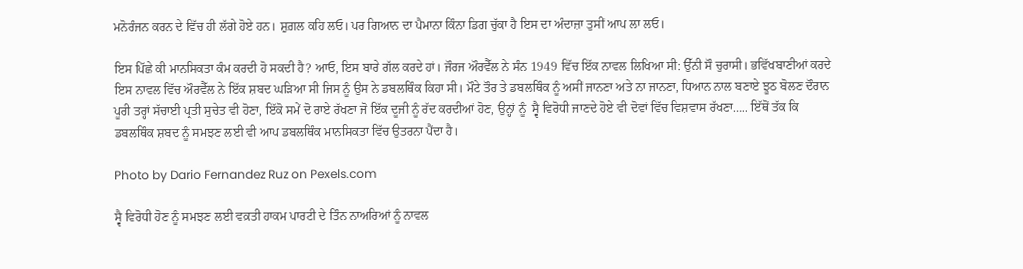ਮਨੋਰੰਜਨ ਕਰਨ ਦੇ ਵਿੱਚ ਹੀ ਲੱਗੇ ਹੋਏ ਹਨ। ਸ਼ੁਗ਼ਲ ਕਹਿ ਲਓ। ਪਰ ਗਿਆਨ ਦਾ ਪੈਮਾਨਾ ਕਿੰਨਾ ਡਿਗ ਚੁੱਕਾ ਹੈ ਇਸ ਦਾ ਅੰਦਾਜ਼ਾ ਤੁਸੀਂ ਆਪ ਲਾ ਲਓ।

ਇਸ ਪਿੱਛੇ ਕੀ ਮਾਨਸਿਕਤਾ ਕੰਮ ਕਰਦੀ ਹੋ ਸਕਦੀ ਹੈ? ਆਓ, ਇਸ ਬਾਰੇ ਗੱਲ ਕਰਦੇ ਹਾਂ। ਜੌਰਜ ਔਰਵੈੱਲ ਨੇ ਸੰਨ 1949 ਵਿੱਚ ਇੱਕ ਨਾਵਲ ਲਿਖਿਆ ਸੀ: ਉੱਨੀ ਸੌ ਚੁਰਾਸੀ। ਭਵਿੱਖਬਾਣੀਆਂ ਕਰਦੇ ਇਸ ਨਾਵਲ ਵਿੱਚ ਔਰਵੈੱਲ ਨੇ ਇੱਕ ਸ਼ਬਦ ਘੜਿਆ ਸੀ ਜਿਸ ਨੂੰ ਉਸ ਨੇ ਡਬਲਥਿੰਕ ਕਿਹਾ ਸੀ। ਮੌਟੇ ਤੌਰ ਤੇ ਡਬਲਥਿੰਕ ਨੂੰ ਅਸੀਂ ਜਾਨਣਾ ਅਤੇ ਨਾ ਜਾਨਣਾ, ਧਿਆਨ ਨਾਲ ਬਣਾਏ ਝੂਠ ਬੋਲਣ ਦੌਰਾਨ ਪੂਰੀ ਤਰ੍ਹਾਂ ਸੱਚਾਈ ਪ੍ਰਤੀ ਸੁਚੇਤ ਵੀ ਹੋਣਾ, ਇੱਕੋ ਸਮੇਂ ਦੋ ਰਾਏ ਰੱਖਣਾ ਜੋ ਇੱਕ ਦੂਜੀ ਨੂੰ ਰੱਦ ਕਰਦੀਆਂ ਹੋਣ, ਉਨ੍ਹਾਂ ਨੂੰ  ਸ੍ਵੈ ਵਿਰੋਧੀ ਜਾਣਦੇ ਹੋਏ ਵੀ ਦੋਵਾਂ ਵਿੱਚ ਵਿਸ਼ਵਾਸ ਰੱਖਣਾ….. ਇੱਥੋਂ ਤੱਕ ਕਿ ਡਬਲਥਿੰਕ ਸ਼ਬਦ ਨੂੰ ਸਮਝਣ ਲਈ ਵੀ ਆਪ ਡਬਲਥਿੰਕ ਮਾਨਸਿਕਤਾ ਵਿੱਚ ਉਤਰਨਾ ਪੈਂਦਾ ਹੈ।

Photo by Dario Fernandez Ruz on Pexels.com

ਸ੍ਵੈ ਵਿਰੋਧੀ ਹੋਣ ਨੂੰ ਸਮਝਣ ਲਈ ਵਕ਼ਤੀ ਹਾਕਮ ਪਾਰਟੀ ਦੇ ਤਿੰਨ ਨਾਅਰਿਆਂ ਨੂੰ ਨਾਵਲ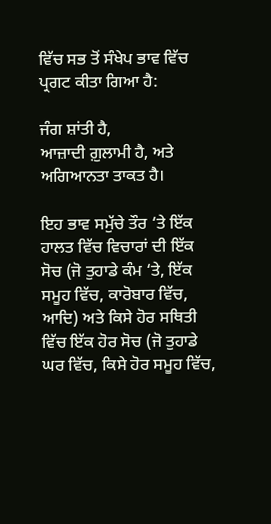ਵਿੱਚ ਸਭ ਤੋਂ ਸੰਖੇਪ ਭਾਵ ਵਿੱਚ ਪ੍ਰਗਟ ਕੀਤਾ ਗਿਆ ਹੈ:

ਜੰਗ ਸ਼ਾਂਤੀ ਹੈ,
ਆਜ਼ਾਦੀ ਗ਼ੁਲਾਮੀ ਹੈ, ਅਤੇ
ਅਗਿਆਨਤਾ ਤਾਕਤ ਹੈ।

ਇਹ ਭਾਵ ਸਮੁੱਚੇ ਤੌਰ ‘ਤੇ ਇੱਕ ਹਾਲਤ ਵਿੱਚ ਵਿਚਾਰਾਂ ਦੀ ਇੱਕ ਸੋਚ (ਜੋ ਤੁਹਾਡੇ ਕੰਮ ‘ਤੇ, ਇੱਕ ਸਮੂਹ ਵਿੱਚ, ਕਾਰੋਬਾਰ ਵਿੱਚ, ਆਦਿ) ਅਤੇ ਕਿਸੇ ਹੋਰ ਸਥਿਤੀ ਵਿੱਚ ਇੱਕ ਹੋਰ ਸੋਚ (ਜੋ ਤੁਹਾਡੇ ਘਰ ਵਿੱਚ, ਕਿਸੇ ਹੋਰ ਸਮੂਹ ਵਿੱਚ,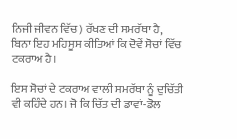ਨਿਜੀ ਜੀਵਨ ਵਿੱਚ) ਰੱਖਣ ਦੀ ਸਮਰੱਥਾ ਹੈ, ਬਿਨਾ ਇਹ ਮਹਿਸੂਸ ਕੀਤਿਆਂ ਕਿ ਦੋਵੇਂ ਸੋਚਾਂ ਵਿੱਚ ਟਕਰਾਅ ਹੈ।

ਇਸ ਸੋਚਾਂ ਦੇ ਟਕਰਾਅ ਵਾਲੀ ਸਮਰੱਥਾ ਨੂੰ ਦੁਚਿੱਤੀ ਵੀ ਕਹਿੰਦੇ ਹਨ। ਜੋ ਕਿ ਚਿੱਤ ਦੀ ਡਾਵਾਂ-ਡੋਲ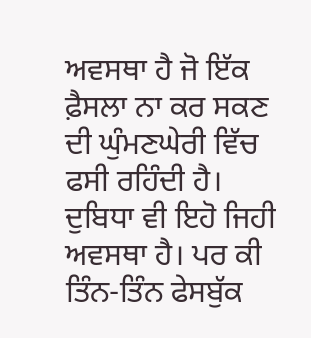ਅਵਸਥਾ ਹੈ ਜੋ ਇੱਕ ਫ਼ੈਸਲਾ ਨਾ ਕਰ ਸਕਣ ਦੀ ਘੁੰਮਣਘੇਰੀ ਵਿੱਚ ਫਸੀ ਰਹਿੰਦੀ ਹੈ। ਦੁਬਿਧਾ ਵੀ ਇਹੋ ਜਿਹੀ ਅਵਸਥਾ ਹੈ। ਪਰ ਕੀ ਤਿੰਨ-ਤਿੰਨ ਫੇਸਬੁੱਕ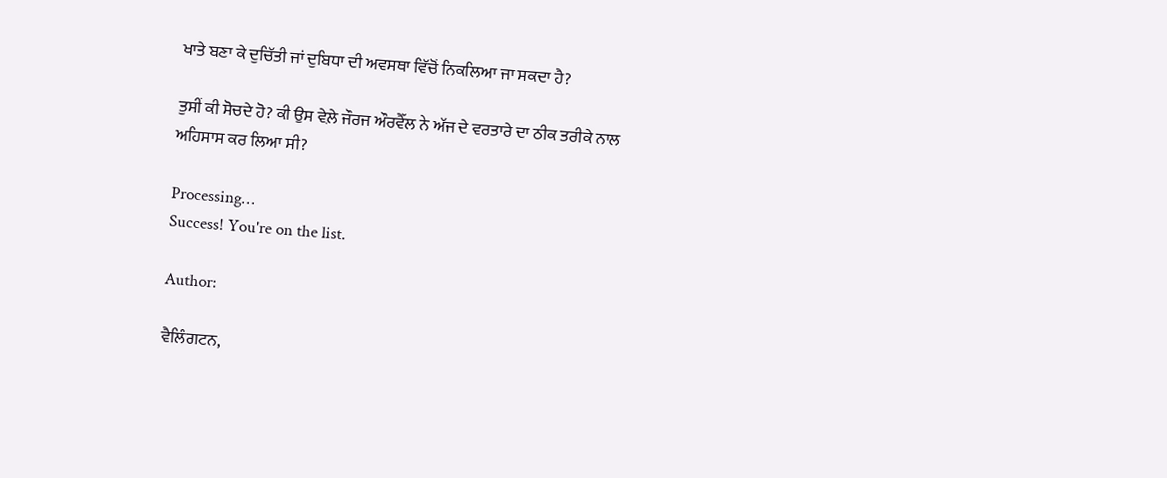ਖਾਤੇ ਬਣਾ ਕੇ ਦੁਚਿੱਤੀ ਜਾਂ ਦੁਬਿਧਾ ਦੀ ਅਵਸਥਾ ਵਿੱਚੋਂ ਨਿਕਲਿਆ ਜਾ ਸਕਦਾ ਹੈ?

ਤੁਸੀਂ ਕੀ ਸੋਚਦੇ ਹੋ? ਕੀ ਉਸ ਵੇਲ਼ੇ ਜੌਰਜ ਔਰਵੈੱਲ ਨੇ ਅੱਜ ਦੇ ਵਰਤਾਰੇ ਦਾ ਠੀਕ ਤਰੀਕੇ ਨਾਲ ਅਹਿਸਾਸ ਕਰ ਲਿਆ ਸੀ?

Processing…
Success! You're on the list.

Author:

ਵੈਲਿੰਗਟਨ,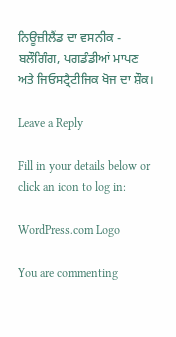ਨਿਊਜ਼ੀਲੈਂਡ ਦਾ ਵਸਨੀਕ - ਬਲੌਗਿੰਗ, ਪਗਡੰਡੀਆਂ ਮਾਪਣ ਅਤੇ ਜਿਓਸਟ੍ਰੈਟੀਜਿਕ ਖੋਜ ਦਾ ਸ਼ੌਕ।

Leave a Reply

Fill in your details below or click an icon to log in:

WordPress.com Logo

You are commenting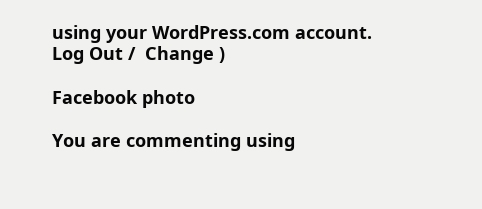using your WordPress.com account. Log Out /  Change )

Facebook photo

You are commenting using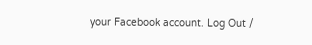your Facebook account. Log Out /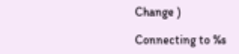Change )

Connecting to %s